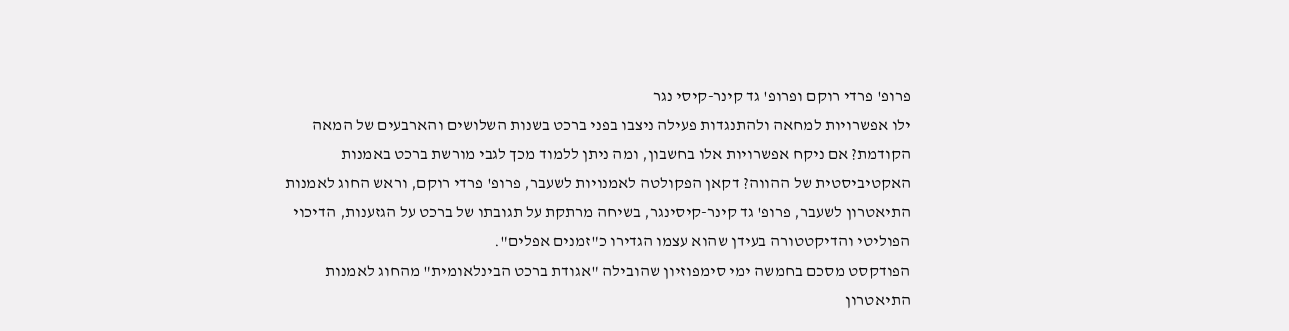פרופ' פרדי רוקם ופרופ' גד קינר-קיסי נגר
ילו אפשרויות למחאה ולהתנגדות פעילה ניצבו בפני ברכט בשנות השלושים והארבעים של המאה הקודמת? אם ניקח אפשרויות אלו בחשבון, ומה ניתן ללמוד מכך לגבי מורשת ברכט באמנות האקטיביסטית של ההווה? דקאן הפקולטה לאמנויות לשעבר, פרופ' פרדי רוקם, וראש החוג לאמנות התיאטרון לשעבר, פרופ' גד קינר-קיסינגר, בשיחה מרתקת על תגובתו של ברכט על הגזענות, הדיכוי הפוליטי והדיקטטורה בעידן שהוא עצמו הגדירו כ"זמנים אפלים".
הפודקסט מסכם בחמשה ימי סימפוזיון שהובילה "אגודת ברכט הבינלאומית" מהחוג לאמנות התיאטרון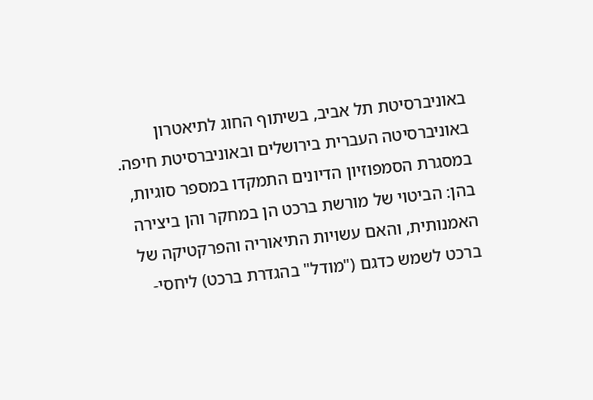באוניברסיטת תל אביב, בשיתוף החוג לתיאטרון באוניברסיטה העברית בירושלים ובאוניברסיטת חיפה. במסגרת הסמפוזיון הדיונים התמקדו במספר סוגיות, בהן: הביטוי של מורשת ברכט הן במחקר והן ביצירה האמנותית, והאם עשויות התיאוריה והפרקטיקה של ברכט לשמש כדגם ("מודל" בהגדרת ברכט) ליחסי-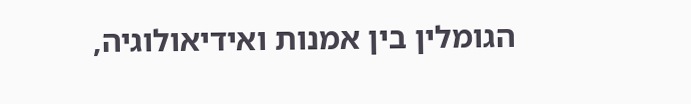הגומלין בין אמנות ואידיאולוגיה,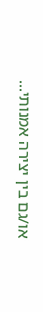או/גם בין יצירה אמנותי...